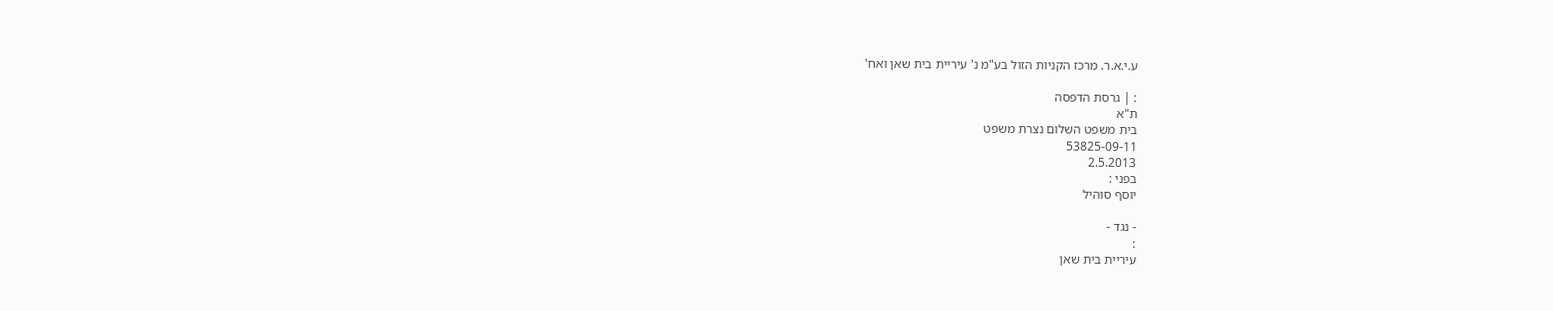ע.י.א.ר. מרכז הקניות הזול בע"מ נ' עיריית בית שאן ואח'

: | גרסת הדפסה
ת"א
בית משפט השלום נצרת משפט
53825-09-11
2.5.2013
בפני :
יוסף סוהיל

- נגד -
:
עיריית בית שאן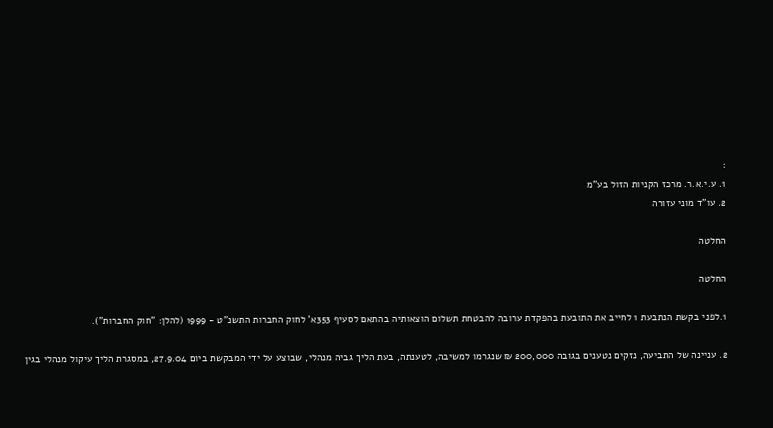:
1. ע.י.א.ר. מרכז הקניות הזול בע"מ
2. עו"ד מוני עזורה

החלטה

החלטה

1.לפני בקשת הנתבעת 1 לחייב את התובעת בהפקדת ערובה להבטחת תשלום הוצאותיה בהתאם לסעיף 353א' לחוק החברות התשנ"ט - 1999 (להלן: "חוק החברות").

2. עניינה של התביעה, נזקים נטענים בגובה 200,000 ₪ שנגרמו למשיבה, לטענתה, בעת הליך גביה מנהלי, שבוצע על ידי המבקשת ביום 27.9.04, במסגרת הליך עיקול מנהלי בגין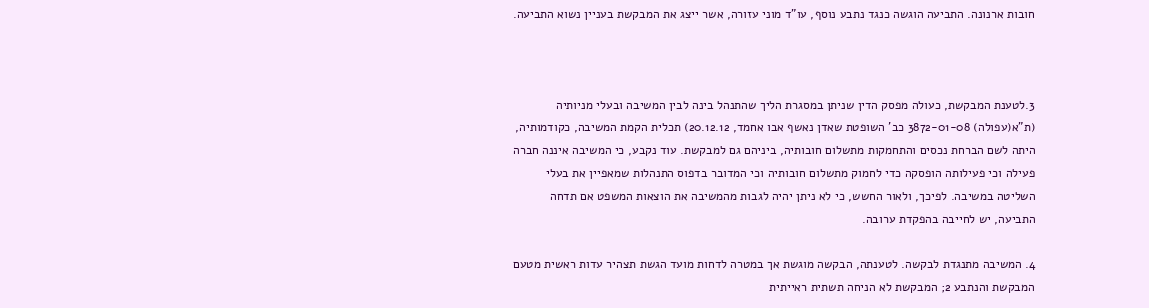חובות ארנונה. התביעה הוגשה כנגד נתבע נוסף, עו"ד מוני עזורה, אשר ייצג את המבקשת בעניין נשוא התביעה.



3.לטענת המבקשת, כעולה מפסק הדין שניתן במסגרת הליך שהתנהל בינה לבין המשיבה ובעלי מניותיה (ת"א(עפולה) 3872-01-08 כב' השופטת שאדן נאשף אבו אחמד, 20.12.12) תכלית הקמת המשיבה, כקודמותיה, היתה לשם הברחת נכסים והתחמקות מתשלום חובותיה, ביניהם גם למבקשת. עוד נקבע, כי המשיבה איננה חברה פעילה וכי פעילותה הופסקה כדי לחמוק מתשלום חובותיה וכי המדובר בדפוס התנהלות שמאפיין את בעלי השליטה במשיבה. לפיכך, ולאור החשש, כי לא ניתן יהיה לגבות מהמשיבה את הוצאות המשפט אם תדחה התביעה, יש לחייבה בהפקדת ערובה.

4. המשיבה מתנגדת לבקשה. לטענתה, הבקשה מוגשת אך במטרה לדחות מועד הגשת תצהיר עדות ראשית מטעם המבקשת והנתבע 2; המבקשת לא הניחה תשתית ראייתית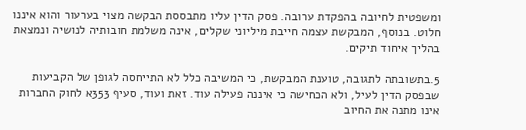ומשפטית לחיובה בהפקדת ערובה. פסק הדין עליו מתבססת הבקשה מצוי בערעור והוא איננו חלוט. בנוסף, המבקשת עצמה חייבת מיליוני שקלים, אינה משלמת חובותיה לנושיה ונמצאת בהליך איחוד תיקים.

5.בתשובתה לתגובה, טוענת המבקשת, כי המשיבה כלל לא התייחסה לגופן של הקביעות שבפסק הדין לעיל, ולא הכחישה כי איננה פעילה עוד. זאת ועוד, סעיף 353א לחוק החברות אינו מתנה את החיוב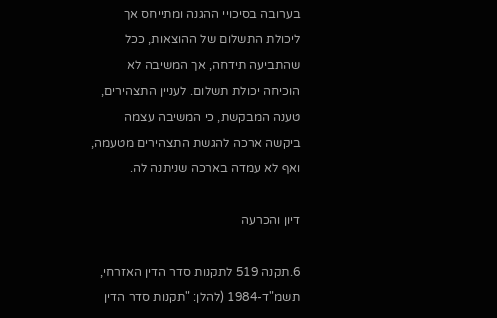בערובה בסיכויי ההגנה ומתייחס אך ליכולת התשלום של ההוצאות, ככל שהתביעה תידחה, אך המשיבה לא הוכיחה יכולת תשלום. לעניין התצהירים, טענה המבקשת, כי המשיבה עצמה ביקשה ארכה להגשת התצהירים מטעמה, ואף לא עמדה בארכה שניתנה לה.

דיון והכרעה

6.תקנה 519 לתקנות סדר הדין האזרחי, תשמ"ד-1984 (להלן: "תקנות סדר הדין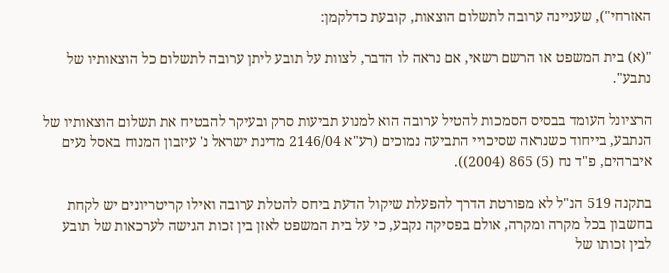האזרחי"), שעניינה ערובה לתשלום הוצאות, קובעת כדלקמן:

"(א) בית המשפט או הרשם רשאי, אם נראה לו הדבר, לצוות על תובע ליתן ערובה לתשלום כל הוצאותיו של נתבע".

הרציונל העומד בבסיס הסמכות להטיל ערובה הוא למנוע תביעות סרק ובעיקר להבטיח את תשלום הוצאותיו של הנתבע, בייחוד כשנראה שסיכויי התביעה נמוכים (רע"א 2146/04 מדינת ישראל נ' עיזבון המנוח באסל נעים איברהים, פ"ד נח (5) 865 (2004)).

בתקנה 519 הנ"ל לא מפורטת הדרך להפעלת שיקול הדעת ביחס להטלת ערובה ואילו קריטריונים יש לקחת בחשבון בכל מקרה ומקרה, אולם בפסיקה נקבע, כי על בית המשפט לאזן בין זכות הגישה לערכאות של תובע לבין זכותו של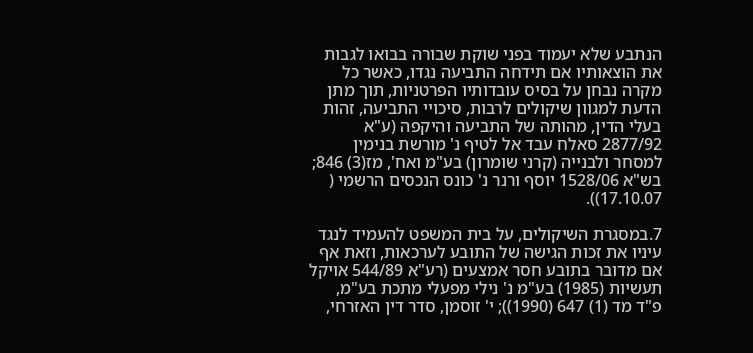הנתבע שלא יעמוד בפני שוקת שבורה בבואו לגבות את הוצאותיו אם תידחה התביעה נגדו, כאשר כל מקרה נבחן על בסיס עובדותיו הפרטניות, תוך מתן הדעת למגוון שיקולים לרבות, סיכויי התביעה, זהות בעלי הדין, מהותה של התביעה והיקפה (ע"א 2877/92 סאלח עבד אל לטיף נ' מורשת בנימין למסחר ולבנייה (קרני שומרון) בע"מ ואח', מז(3) 846; בש"א 1528/06 יוסף ורנר נ' כונס הנכסים הרשמי ( 17.10.07)).

7.במסגרת השיקולים, על בית המשפט להעמיד לנגד עיניו את זכות הגישה של התובע לערכאות, וזאת אף אם מדובר בתובע חסר אמצעים (רע"א 544/89 אויקל תעשיות (1985) בע"מ נ' נילי מפעלי מתכת בע"מ, פ"ד מד (1) 647 (1990)); י' זוסמן, סדר דין האזרחי,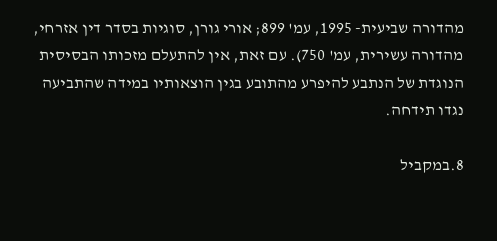מהדורה שביעית- 1995, עמ' 899; אורי גורן, סוגיות בסדר דין אזרחי, מהדורה עשירית, עמ' 750). עם זאת, אין להתעלם מזכותו הבסיסית הנוגדת של הנתבע להיפרע מהתובע בגין הוצאותיו במידה שהתביעה נגדו תידחה.

8.במקביל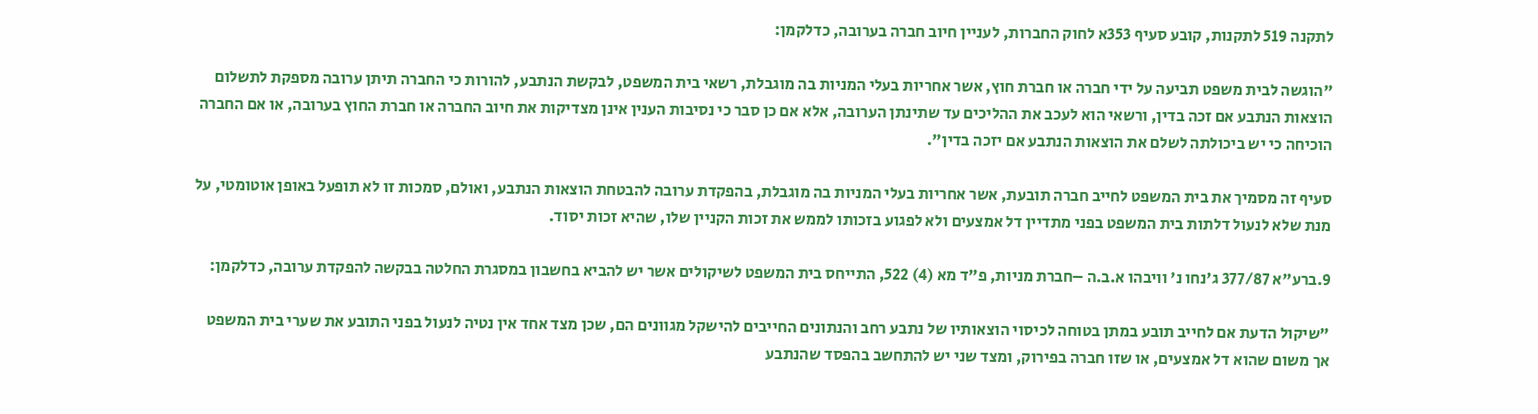לתקנה 519 לתקנות, קובע סעיף 353א לחוק החברות, לעניין חיוב חברה בערובה, כדלקמן:

"הוגשה לבית משפט תביעה על ידי חברה או חברת חוץ, אשר אחריות בעלי המניות בה מוגבלת, רשאי בית המשפט, לבקשת הנתבע, להורות כי החברה תיתן ערובה מספקת לתשלום הוצאות הנתבע אם זכה בדין, ורשאי הוא לעכב את ההליכים עד שתינתן הערובה, אלא אם כן סבר כי נסיבות הענין אינן מצדיקות את חיוב החברה או חברת החוץ בערובה, או אם החברה הוכיחה כי יש ביכולתה לשלם את הוצאות הנתבע אם יזכה בדין".

סעיף זה מסמיך את בית המשפט לחייב חברה תובעת, אשר אחריות בעלי המניות בה מוגבלת, בהפקדת ערובה להבטחת הוצאות הנתבע, ואולם, סמכות זו לא תופעל באופן אוטומטי, על מנת שלא לנעול דלתות בית המשפט בפני מתדיין דל אמצעים ולא לפגוע בזכותו לממש את זכות הקניין שלו, שהיא זכות יסוד.

9.ברע"א 377/87 ג'נחו נ' וויבהו א.ב.ה –חברת מניות, פ"ד מא (4) 522, התייחס בית המשפט לשיקולים אשר יש להביא בחשבון במסגרת החלטה בבקשה להפקדת ערובה, כדלקמן:

"שיקול הדעת אם לחייב תובע במתן בטוחה לכיסוי הוצאותיו של נתבע רחב והנתונים החייבים להישקל מגוונים הם, שכן מצד אחד אין נטיה לנעול בפני התובע את שערי בית המשפט אך משום שהוא דל אמצעים, או שזו חברה בפירוק, ומצד שני יש להתחשב בהפסד שהנתבע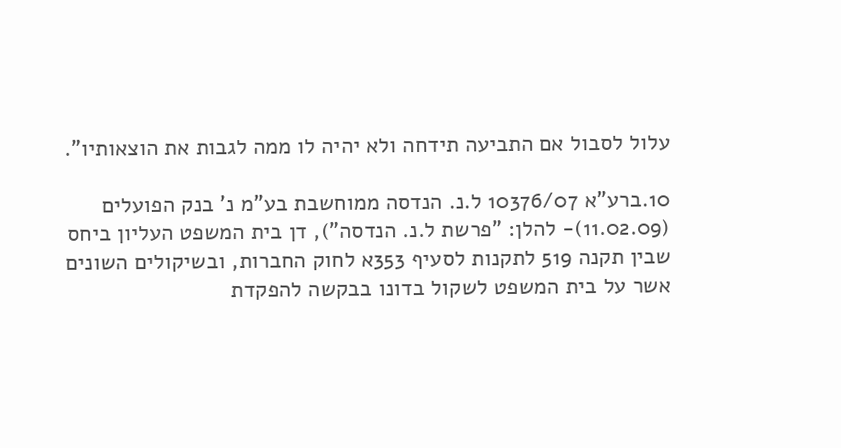עלול לסבול אם התביעה תידחה ולא יהיה לו ממה לגבות את הוצאותיו".

10.ברע"א 10376/07 ל.נ. הנדסה ממוחשבת בע"מ נ' בנק הפועלים (11.02.09)- להלן: "פרשת ל.נ. הנדסה"), דן בית המשפט העליון ביחס שבין תקנה 519 לתקנות לסעיף 353א לחוק החברות, ובשיקולים השונים אשר על בית המשפט לשקול בדונו בבקשה להפקדת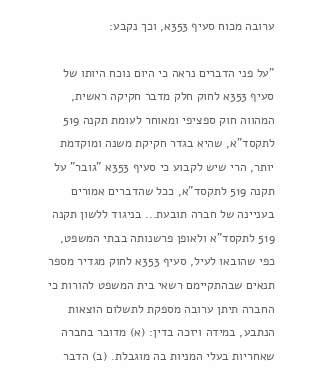ערובה מכוח סעיף 353א, וכך נקבע:

"על פני הדברים נראה כי היום נוכח היותו של סעיף 353א לחוק חלק מדבר חקיקה ראשית, המהווה חוק ספציפי ומאוחר לעומת תקנה 519 לתקסד"א, שהיא בגדר חקיקת משנה ומוקדמת יותר, הרי שיש לקבוע כי סעיף 353א "גובר" על תקנה 519 לתקסד"א, ככל שהדברים אמורים בעניינה של חברה תובעת... בניגוד ללשון תקנה 519 לתקסד"א ולאופן פרשנותה בבתי המשפט, כפי שהובאו לעיל, סעיף 353א לחוק מגדיר מספר תנאים שבהתקיימם רשאי בית המשפט להורות כי החברה תיתן ערובה מספקת לתשלום הוצאות הנתבע, במידה ויזכה בדין: (א) מדובר בחברה שאחריות בעלי המניות בה מוגבלת. (ב) הדבר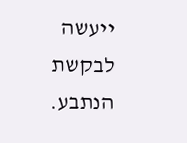ייעשה לבקשת הנתבע.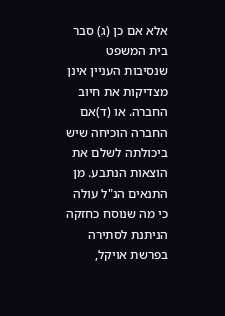אלא אם כן (ג) סבר בית המשפט שנסיבות העניין אינן מצדיקות את חיוב החברה. או (ד)אם החברה הוכיחה שיש ביכולתה לשלם את הוצאות הנתבע. מן התנאים הנ"ל עולה כי מה שנוסח כחזקה הניתנת לסתירה בפרשת אויקל,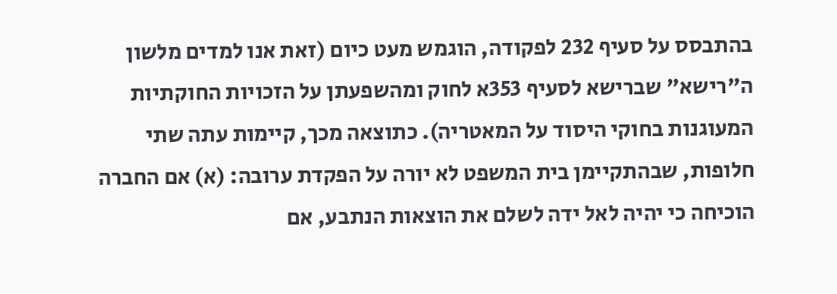בהתבסס על סעיף 232 לפקודה, הוגמש מעט כיום (זאת אנו למדים מלשון ה"רישא" שברישא לסעיף 353א לחוק ומהשפעתן על הזכויות החוקתיות המעוגנות בחוקי היסוד על המאטריה). כתוצאה מכך, קיימות עתה שתי חלופות, שבהתקיימן בית המשפט לא יורה על הפקדת ערובה: (א) אם החברה הוכיחה כי יהיה לאל ידה לשלם את הוצאות הנתבע, אם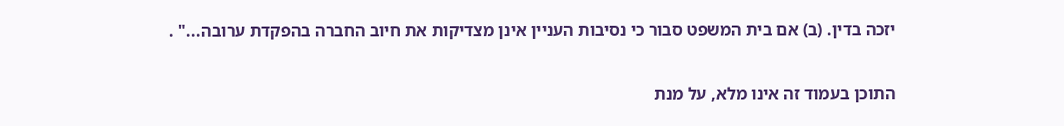יזכה בדין. (ב) אם בית המשפט סבור כי נסיבות העניין אינן מצדיקות את חיוב החברה בהפקדת ערובה..." .

התוכן בעמוד זה אינו מלא, על מנת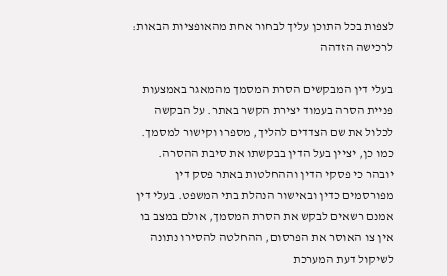לצפות בכל התוכן עליך לבחור אחת מהאופציות הבאות:
לרכישה הזדהה

בעלי דין המבקשים הסרת המסמך מהמאגר באמצעות פניית הסרה בעמוד יצירת הקשר באתר. על הבקשה לכלול את שם הצדדים להליך, מספרו וקישור למסמך. כמו כן, יציין בעל הדין בבקשתו את סיבת ההסרה. יובהר כי פסקי הדין וההחלטות באתר פסק דין מפורסמים כדין ובאישור הנהלת בתי המשפט. בעלי דין אמנם רשאים לבקש את הסרת המסמך, אולם במצב בו אין צו האוסר את הפרסום, ההחלטה להסירו נתונה לשיקול דעת המערכת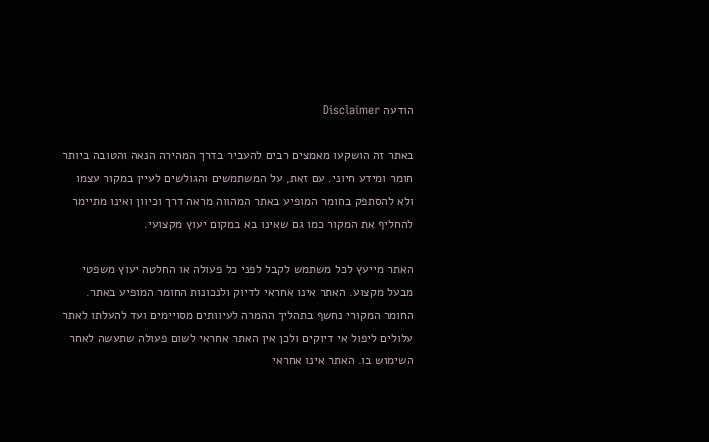הודעה Disclaimer

באתר זה הושקעו מאמצים רבים להעביר בדרך המהירה הנאה והטובה ביותר חומר ומידע חיוני. עם זאת, על המשתמשים והגולשים לעיין במקור עצמו ולא להסתפק בחומר המופיע באתר המהווה מראה דרך וכיוון ואינו מתיימר להחליף את המקור כמו גם שאינו בא במקום יעוץ מקצועי.

האתר מייעץ לכל משתמש לקבל לפני כל פעולה או החלטה יעוץ משפטי מבעל מקצוע. האתר אינו אחראי לדיוק ולנכונות החומר המופיע באתר. החומר המקורי נחשף בתהליך ההמרה לעיוותים מסויימים ועד להעלתו לאתר עלולים ליפול אי דיוקים ולכן אין האתר אחראי לשום פעולה שתעשה לאחר השימוש בו. האתר אינו אחראי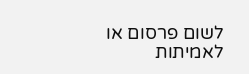לשום פרסום או לאמיתות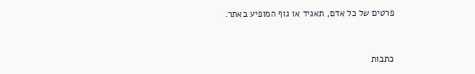פרטים של כל אדם, תאגיד או גוף המופיע באתר.


כתבות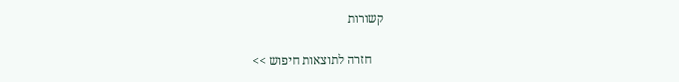קשורות

    חזרה לתוצאות חיפוש >>